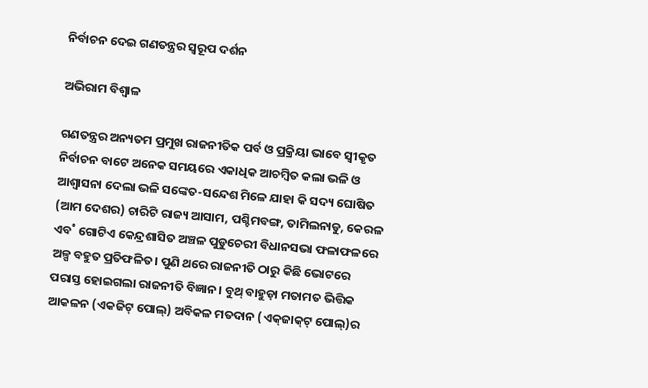ନିର୍ବାଚନ ଦେଇ ଗଣତନ୍ତ୍ରର ସ୍ବରୂପ ଦର୍ଶନ

ଅଭିରାମ ବିଶ୍ବାଳ

ଗଣତନ୍ତ୍ରର ଅନ୍ୟତମ ପ୍ରମୁଖ ରାଜନୀତିକ ପର୍ବ ଓ ପ୍ରକ୍ରିୟା ଭାବେ ସ୍ବୀକୃତ ନିର୍ବାଚନ ବାଟେ ଅନେକ ସମୟରେ ଏକାଧିକ ଆଚମ୍ବିତ କଲା ଭଳି ଓ ଆଶ୍ବାସନା ଦେଲା ଭଳି ସଙ୍କେତ-ସନ୍ଦେଶ ମିଳେ ଯାହା କି ସଦ୍ୟ ଘୋଷିତ (ଆମ ଦେଶର) ଚାରିଟି ରାଜ୍ୟ ଆସାମ, ପଶ୍ଚିମବଙ୍ଗ, ତାମିଲନାଡୁ, କେରଳ ଏବ˚ ଗୋଟିଏ କେନ୍ଦ୍ରଶାସିତ ଅଞ୍ଚଳ ପୁଡୁଚେରୀ ବିଧାନସଭା ଫଳାଫଳରେ ଅଳ୍ପ ବହୁତ ପ୍ରତିଫଳିତ। ପୁଣି ଥରେ ରାଜନୀତି ଠାରୁ କିଛି ଭୋଟରେ ପରାସ୍ତ ହୋଇଗଲା ରାଜନୀତି ବିଜ୍ଞାନ। ବୁଥ୍‌ ବାହୁଡ଼ା ମତାମତ ଭିତ୍ତିକ ଆକଳନ (ଏକଜିଟ୍‌ ପୋଲ୍‌) ଅବିକଳ ମତଦାନ (ଏକ୍‌ଜାକ୍‌ଟ୍‌ ପୋଲ୍‌)ର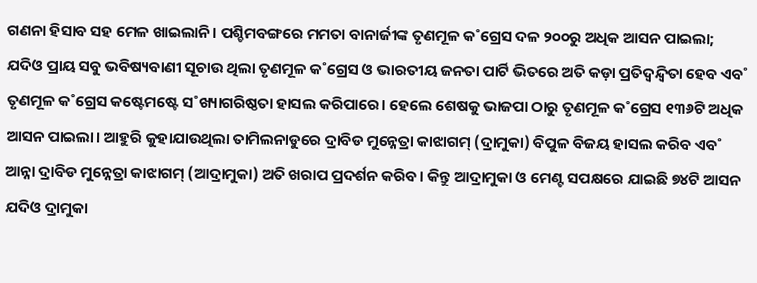ଗଣନା ହିସାବ ସହ ମେଳ ଖାଇଲାନି। ପଶ୍ଚିମବଙ୍ଗରେ ମମତା ବାନାର୍ଜୀଙ୍କ ତୃଣମୂଳ କ˚ଗ୍ରେସ ଦଳ ୨୦୦ରୁ ଅଧିକ ଆସନ ପାଇଲା; ଯଦିଓ ପ୍ରାୟ ସବୁ ଭବିଷ୍ୟବାଣୀ ସୂଚାଉ ଥିଲା ତୃଣମୂଳ କ˚ଗ୍ରେସ ଓ ଭାରତୀୟ ଜନତା ପାର୍ଟି ଭିତରେ ଅତି କଡ଼ା ପ୍ରତିଦ୍ବନ୍ଦ୍ବିତା ହେବ ଏବ˚ ତୃଣମୂଳ କ˚ଗ୍ରେସ କଷ୍ଟେମଷ୍ଟେ ସ˚ଖ୍ୟାଗରିଷ୍ଠତା ହାସଲ କରିପାରେ। ହେଲେ ଶେଷକୁ ଭାଜପା ଠାରୁ ତୃଣମୂଳ କ˚ଗ୍ରେସ ୧୩୬ଟି ଅଧିକ ଆସନ ପାଇଲା। ଆହୁରି କୁହାଯାଉଥିଲା ତାମିଲନାଡୁରେ ଦ୍ରାବିଡ ମୁନ୍ନେତ୍ରା କାଝାଗମ୍‌ (ଦ୍ରାମୁକା) ବିପୁଳ ବିଜୟ ହାସଲ କରିବ ଏବ˚ ଆନ୍ନା ଦ୍ରାବିଡ ମୁନ୍ନେତ୍ରା କାଝାଗମ୍‌ (ଆଦ୍ରାମୁକା) ଅତି ଖରାପ ପ୍ରଦର୍ଶନ କରିବ। କିନ୍ତୁ ଆଦ୍ରାମୁକା ଓ ମେଣ୍ଟ ସପକ୍ଷରେ ଯାଇଛି ୭୪ଟି ଆସନ ଯଦିଓ ଦ୍ରାମୁକା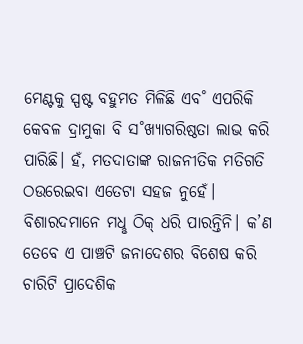ମେଣ୍ଟକୁ ସ୍ପଷ୍ଟ ବହୁମତ ମିଳିଛି ଏବ˚ ଏପରିକି କେବଳ ଦ୍ରାମୁକା ବି ସ˚ଖ୍ୟାଗରିଷ୍ଠତା ଲାଭ କରି ପାରିଛି। ହଁ, ମତଦାତାଙ୍କ ରାଜନୀତିକ ମତିଗତି ଠଉରେଇବା ଏତେଟା ସହଜ ନୁହେଁ। ବିଶାରଦମାନେ ମଧୢ ଠିକ୍‌ ଧରି ପାରନ୍ତିନି। କ’ଣ ତେବେ ଏ ପାଞ୍ଚଟି ଜନାଦେଶର ବିଶେଷ କରି ଚାରିଟି ପ୍ରାଦେଶିକ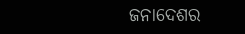ଜନାଦେଶର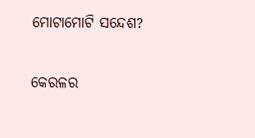ମୋଟାମୋଟି ସନ୍ଦେଶ?

କେରଳର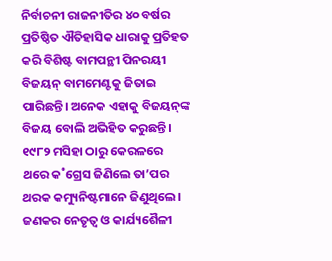ନିର୍ବାଚନୀ ରାଜନୀତିର ୪୦ ବର୍ଷର ପ୍ରତିଷ୍ଠିତ ଐତିହାସିକ ଧାରାକୁ ପ୍ରତିହତ କରି ବିଶିଷ୍ଟ ବାମପନ୍ଥୀ ପିନରୟୀ ବିଜୟନ୍‌ ବାମମେଣ୍ଟକୁ ଜିତାଇ ପାରିଛନ୍ତି। ଅନେକ ଏହାକୁ ବିଜୟନ୍‌ଙ୍କ ବିଜୟ ବୋଲି ଅଭିହିତ କରୁଛନ୍ତି। ୧୯୮୨ ମସିହା ଠାରୁ କେରଳରେ ଥରେ କ˚ଗ୍ରେସ ଜିଣିଲେ ତା’ପର ଥରକ କମ୍ୟୁନିଷ୍ଟମାନେ ଜିଣୁଥିଲେ। ଜଣକର ନେତୃତ୍ବ ଓ କାର୍ଯ୍ୟଶୈଳୀ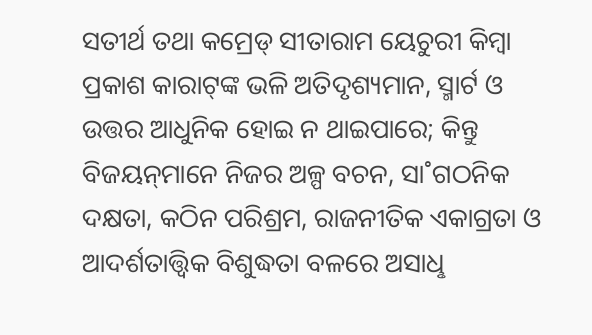ସତୀର୍ଥ ତଥା କମ୍ରେଡ୍‌ ସୀତାରାମ ୟେଚୁରୀ କିମ୍ବା ପ୍ରକାଶ କାରାଟ୍‌ଙ୍କ ଭଳି ଅତିଦୃଶ୍ୟମାନ, ସ୍ମାର୍ଟ ଓ ଉତ୍ତର ଆଧୁନିକ ହୋଇ ନ ଥାଇପାରେ; କିନ୍ତୁ ବିଜୟନ୍‌ମାନେ ନିଜର ଅଳ୍ପ ବଚନ, ସା˚ଗଠନିକ ଦକ୍ଷତା, କଠିନ ପରିଶ୍ରମ, ରାଜନୀତିକ ଏକାଗ୍ରତା ଓ ଆଦର୍ଶତାତ୍ତ୍ବିକ ବିଶୁଦ୍ଧତା ବଳରେ ଅସାଧୢ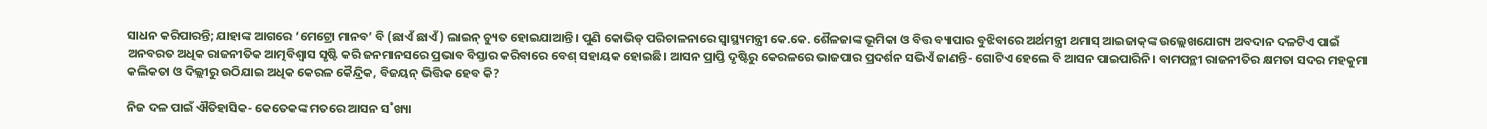ସାଧନ କରିପାରନ୍ତି; ଯାହାଙ୍କ ଆଗରେ ‘ମେଟ୍ରୋ ମାନବ’ ବି (ଛାଏଁ ଛାଏଁ) ଲାଇନ୍‌ ଚ୍ୟୁତ ହୋଇଯାଆନ୍ତି। ପୁଣି କୋଭିଡ୍‌ ପରିଚାଳନାରେ ସ୍ବାସ୍ଥ୍ୟମନ୍ତ୍ରୀ କେ.କେ. ଶୈଳଜାଙ୍କ ଭୂମିକା ଓ ବିତ୍ତ ବ୍ୟାପାର ବୁଝିବାରେ ଅର୍ଥମନ୍ତ୍ରୀ ଥମାସ୍‌ ଆଇଜାକ୍‌ଙ୍କ ଉଲ୍ଲେଖଯୋଗ୍ୟ ଅବଦାନ ଦଳଟିଏ ପାଇଁ ଅନବରତ ଅଧିକ ରାଜନୀତିକ ଆତ୍ମବିଶ୍ବାସ ସୃଷ୍ଟି କରି ଜନମାନସରେ ପ୍ରଭାବ ବିସ୍ତାର କରିବାରେ ବେଶ୍‌ ସହାୟକ ହୋଇଛି। ଆସନ ପ୍ରାପ୍ତି ଦୃଷ୍ଟିରୁ କେରଳରେ ଭାଜପାର ପ୍ରଦର୍ଶନ ସଭିଏଁ ଜାଣନ୍ତି- ଗୋଟିଏ ହେଲେ ବି ଆସନ ପାଇପାରିନି। ବାମପନ୍ଥୀ ରାଜନୀତିର କ୍ଷମତା ସଦର ମହକୁମା କଲିକତା ଓ ଦିଲ୍ଲୀରୁ ଉଠିଯାଇ ଅଧିକ କେରଳ କୈନ୍ଦ୍ରିକ, ବିଜୟନ୍‌ ଭିତ୍ତିକ ହେବ କି?

ନିଜ ଦଳ ପାଇଁ ଐତିହାସିକ- କେତେକଙ୍କ ମତରେ ଆସନ ସ˚ଖ୍ୟା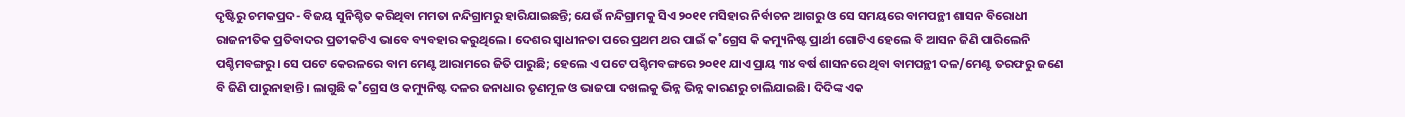ଦୃଷ୍ଟିରୁ ଚମକପ୍ରଦ- ବିଜୟ ସୁନିଶ୍ଚିତ କରିଥିବା ମମତା ନନ୍ଦିଗ୍ରାମରୁ ହାରିଯାଇଛନ୍ତି; ଯେଉଁ ନନ୍ଦିଗ୍ରାମକୁ ସିଏ ୨୦୧୧ ମସିହାର ନିର୍ବାଚନ ଆଗରୁ ଓ ସେ ସମୟରେ ବାମପନ୍ଥୀ ଶାସନ ବିରୋଧୀ ରାଜନୀତିକ ପ୍ରତିବାଦର ପ୍ରତୀକଟିଏ ଭାବେ ବ୍ୟବହାର କରୁଥିଲେ। ଦେଶର ସ୍ବାଧୀନତା ପରେ ପ୍ରଥମ ଥର ପାଇଁ କ˚ଗ୍ରେସ କି କମ୍ୟୁନିଷ୍ଟ ପ୍ରାର୍ଥୀ ଗୋଟିଏ ହେଲେ ବି ଆସନ ଜିଣି ପାରିଲେନି ପଶ୍ଚିମବଙ୍ଗରୁ। ସେ ପଟେ କେରଳରେ ବାମ ମେଣ୍ଟ ଆରାମରେ ଜିତି ପାରୁଛି; ହେଲେ ଏ ପଟେ ପଶ୍ଚିମବଙ୍ଗରେ ୨୦୧୧ ଯାଏ ପ୍ରାୟ ୩୪ ବର୍ଷ ଶାସନରେ ଥିବା ବାମପନ୍ଥୀ ଦଳ/ମେଣ୍ଟ ତରଫରୁ ଜଣେ ବି ଜିଣି ପାରୁନାହାନ୍ତି। ଲାଗୁଛି କ˚ଗ୍ରେସ ଓ କମ୍ୟୁନିଷ୍ଟ ଦଳର ଜନାଧାର ତୃଣମୂଳ ଓ ଭାଜପା ଦଖଲକୁ ଭିନ୍ନ ଭିନ୍ନ କାରଣରୁ ଚାଲିଯାଇଛି। ଦିଦିଙ୍କ ଏକ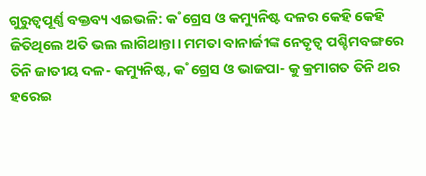ଗୁରୁତ୍ବପୂର୍ଣ୍ଣ ବକ୍ତବ୍ୟ ଏଇଭଳି: କ˚ଗ୍ରେସ ଓ କମ୍ୟୁନିଷ୍ଟ ଦଳର କେହି କେହି ଜିତିଥିଲେ ଅତି ଭଲ ଲାଗିଥାନ୍ତା। ମମତା ବାନାର୍ଜୀଙ୍କ ନେତୃତ୍ବ ପଶ୍ଚିମବଙ୍ଗରେ ତିନି ଜାତୀୟ ଦଳ- କମ୍ୟୁନିଷ୍ଟ, କ˚ଗ୍ରେସ ଓ ଭାଜପା- କୁ କ୍ରମାଗତ ତିନି ଥର ହରେଇ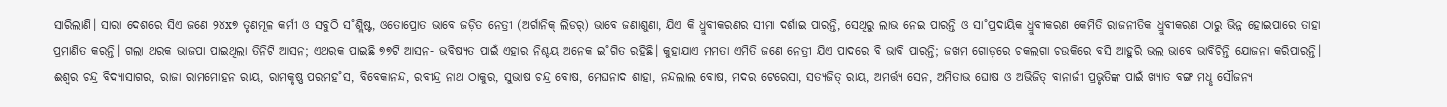ସାରିଲାଣି। ସାରା ଦେଶରେ ସିଏ ଜଣେ ୨୪x୭ ତୃଣମୂଳ କର୍ମୀ ଓ ସବୁଠି ସ˚ଶ୍ଲିଷ୍ଟ, ଓତୋପ୍ରୋତ ଭାବେ ଜଡ଼ିତ ନେତ୍ରୀ (ଅର୍ଗାନିକ୍‌ ଲିଡର‌୍‌) ଭାବେ ଜଣାଶୁଣା, ଯିଏ କି ଧ୍ରୁବୀକରଣର ସୀମା ଦର୍ଶାଇ ପାରନ୍ତି, ସେଥିରୁ ଲାଭ ନେଇ ପାରନ୍ତି ଓ ସା˚ପ୍ରଦାୟିକ ଧ୍ରୁବୀକରଣ କେମିତି ରାଜନୀତିକ ଧ୍ରୁବୀକରଣ ଠାରୁ ଭିନ୍ନ ହୋଇପାରେ ତାହା ପ୍ରମାଣିତ କରନ୍ତି। ଗଲା ଥରକ ଭାଜପା ପାଇଥିଲା ତିନିଟି ଆସନ; ଏଥରକ ପାଇଛି ୭୭ଟି ଆସନ- ଭବିଷ୍ୟତ ପାଇଁ ଏହାର ନିଶ୍ଚୟ ଅନେକ ଇ˚ଗିତ ରହିଛି। କୁହାଯାଏ ମମତା ଏମିତି ଜଣେ ନେତ୍ରୀ ଯିଏ ପାଦରେ ବି ଭାବି ପାରନ୍ତି; ଜଖମ ଗୋଡ଼ରେ ଚକଲଗା ଚଉକିରେ ବସି ଆହୁରି ଭଲ ଭାବେ ଭାବିଚିନ୍ତି ଯୋଜନା କରିପାରନ୍ତି। ଈଶ୍ବର ଚନ୍ଦ୍ର ବିଦ୍ୟାସାଗର, ରାଜା ରାମମୋହନ ରାୟ, ରାମକୃଷ୍ଣ ପରମହ˚ସ, ବିବେକାନନ୍ଦ, ରବୀନ୍ଦ୍ର ନାଥ ଠାକୁର, ସୁଭାଷ ଚନ୍ଦ୍ର ବୋଷ, ମେଘନାଦ ଶାହା, ନନ୍ଦଲାଲ ବୋଷ, ମଦର ଟେରେସା, ସତ୍ୟଜିତ୍‌ ରାୟ, ଅମର୍ତ୍ତ୍ୟ ସେନ, ଅମିତାଭ ଘୋଷ ଓ ଅଭିଜିତ୍‌ ବାନାର୍ଜୀ ପ୍ରଭୃତିଙ୍କ ପାଇଁ ଖ୍ୟାତ ବଙ୍ଗ ମଧୢ ସୌଜନ୍ୟ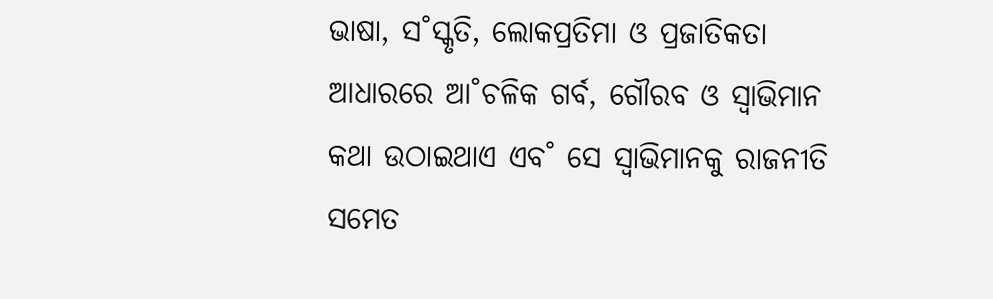ଭାଷା, ସ˚ସ୍କୃତି, ଲୋକପ୍ରତିମା ଓ ପ୍ରଜାତିକତା ଆଧାରରେ ଆ˚ଚଳିକ ଗର୍ବ, ଗୌରବ ଓ ସ୍ବାଭିମାନ କଥା ଉଠାଇଥାଏ ଏବ˚ ସେ ସ୍ବାଭିମାନକୁ ରାଜନୀତି ସମେତ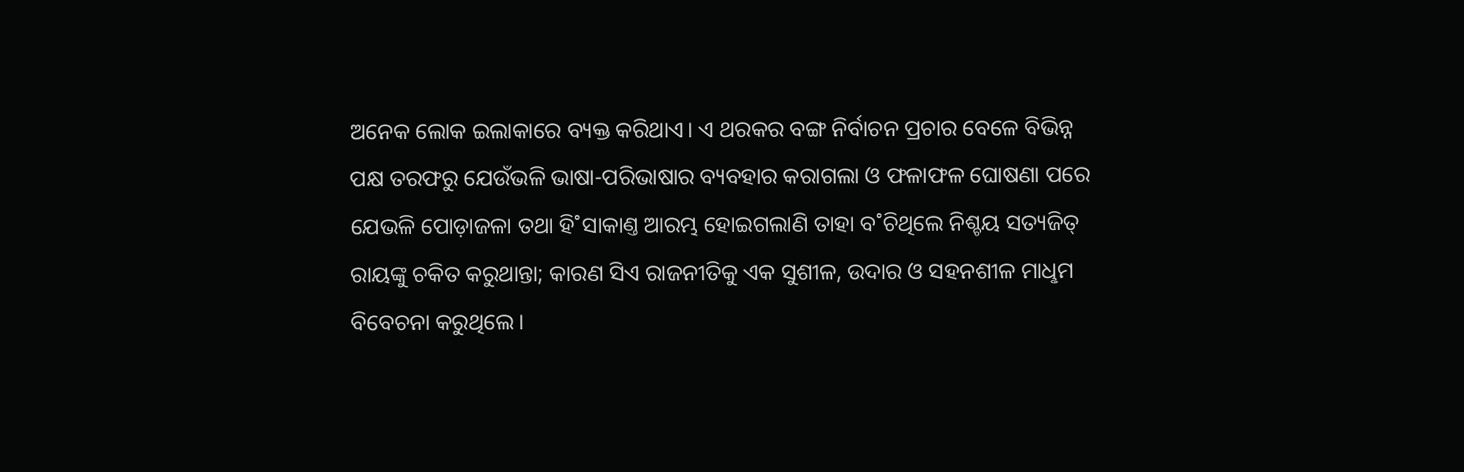ଅନେକ ଲୋକ ଇଲାକାରେ ବ୍ୟକ୍ତ କରିଥାଏ। ଏ ଥରକର ବଙ୍ଗ ନିର୍ବାଚନ ପ୍ରଚାର ବେଳେ ବିଭିନ୍ନ ପକ୍ଷ ତରଫରୁ ଯେଉଁଭଳି ଭାଷା-ପରିଭାଷାର ବ୍ୟବହାର କରାଗଲା ଓ ଫଳାଫଳ ଘୋଷଣା ପରେ ଯେଭଳି ପୋଡ଼ାଜଳା ତଥା ହି˚ସାକାଣ୍ତ ଆରମ୍ଭ ହୋଇଗଲାଣି ତାହା ବ˚ଚିଥିଲେ ନିଶ୍ଚୟ ସତ୍ୟଜିତ୍‌ ରାୟଙ୍କୁ ଚକିତ କରୁଥାନ୍ତା; କାରଣ ସିଏ ରାଜନୀତିକୁ ଏକ ସୁଶୀଳ, ଉଦାର ଓ ସହନଶୀଳ ମାଧୢମ ବିବେଚନା କରୁଥିଲେ।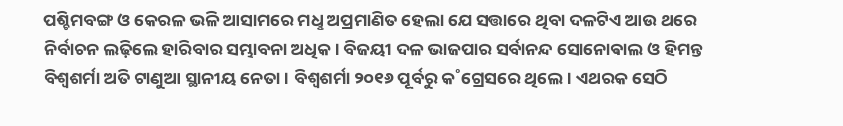ପଶ୍ଚିମବଙ୍ଗ ଓ କେରଳ ଭଳି ଆସାମରେ ମଧୢ ଅପ୍ରମାଣିତ ହେଲା ଯେ ସତ୍ତାରେ ଥିବା ଦଳଟିଏ ଆଉ ଥରେ ନିର୍ବାଚନ ଲଢ଼ିଲେ ହାରିବାର ସମ୍ଭାବନା ଅଧିକ। ବିଜୟୀ ଦଳ ଭାଜପାର ସର୍ବାନନ୍ଦ ସୋନୋଵାଲ ଓ ହିମନ୍ତ ବିଶ୍ବଶର୍ମା ଅତି ଟାଣୁଆ ସ୍ଥାନୀୟ ନେତା। ବିଶ୍ବଶର୍ମା ୨୦୧୬ ପୂର୍ବରୁ କ˚ଗ୍ରେସରେ ଥିଲେ। ଏଥରକ ସେଠି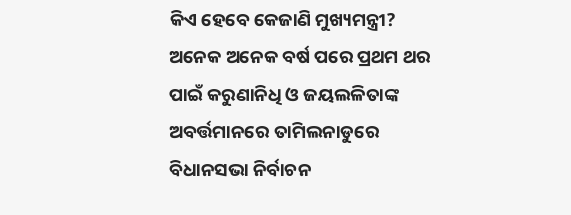କିଏ ହେବେ କେଜାଣି ମୁଖ୍ୟମନ୍ତ୍ରୀ?
ଅନେକ ଅନେକ ବର୍ଷ ପରେ ପ୍ରଥମ ଥର ପାଇଁ କରୁଣାନିଧି ଓ ଜୟଲଳିତାଙ୍କ ଅବର୍ତ୍ତମାନରେ ତାମିଲନାଡୁରେ ବିଧାନସଭା ନିର୍ବାଚନ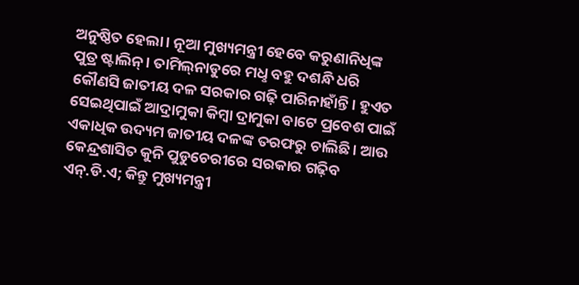ଅନୁଷ୍ଠିତ ହେଲା। ନୂଆ ମୁଖ୍ୟମନ୍ତ୍ରୀ ହେବେ କରୁଣାନିଧିଙ୍କ ପୁତ୍ର ଷ୍ଟାଲିନ୍‌। ତାମିଲ୍‌ନାଡୁରେ ମଧୢ ବହୁ ଦଶନ୍ଧି ଧରି କୌଣସି ଜାତୀୟ ଦଳ ସରକାର ଗଢ଼ି ପାରିନାହାଁନ୍ତି। ହୁଏତ ସେଇଥିପାଇଁ ଆଦ୍ରାମୁକା କିମ୍ବା ଦ୍ରାମୁକା ବାଟେ ପ୍ରବେଶ ପାଇଁ ଏକାଧିକ ଉଦ୍ୟମ ଜାତୀୟ ଦଳଙ୍କ ତରଫରୁ ଚାଲିଛି। ଆଉ କେନ୍ଦ୍ରଶାସିତ କୁନି ପୁଡୁଚେରୀରେ ସରକାର ଗଢ଼ିବ ଏନ୍‌.ଡି.ଏ; କିନ୍ତୁ ମୁଖ୍ୟମନ୍ତ୍ରୀ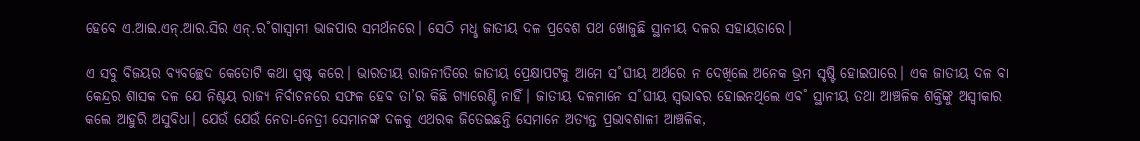ହେବେ ଏ.ଆଇ.ଏନ୍‌.ଆର.ସିର ଏନ୍‌.ର˚ଗାସ୍ବାମୀ ଭାଜପାର ସମର୍ଥନରେ। ସେଠି ମଧୢ ଜାତୀୟ ଦଳ ପ୍ରବେଶ ପଥ ଖୋଜୁଛି ସ୍ଥାନୀୟ ଦଳର ସହାୟତାରେ।

ଏ ସବୁ ବିଜୟର ବ୍ୟବଚ୍ଛେଦ କେତୋଟି କଥା ସ୍ପଷ୍ଟ କରେ। ଭାରତୀୟ ରାଜନୀତିରେ ଜାତୀୟ ପ୍ରେକ୍ଷାପଟକୁ ଆମେ ସ˚ଘୀୟ ଅର୍ଥରେ ନ ଦେଖିଲେ ଅନେକ ଭ୍ରମ ସୃଷ୍ଟି ହୋଇପାରେ। ଏକ ଜାତୀୟ ଦଳ ବା କେନ୍ଦ୍ରର ଶାସକ ଦଳ ଯେ ନିଶ୍ଚୟ ରାଜ୍ୟ ନିର୍ବାଚନରେ ସଫଳ ହେବ ତା’ର କିଛି ଗ୍ୟାରେଣ୍ଟି ନାହିଁ। ଜାତୀୟ ଦଳମାନେ ସ˚ଘୀୟ ସ୍ବଭାବର ହୋଇନଥିଲେ ଏବ˚ ସ୍ଥାନୀୟ ତଥା ଆଞ୍ଚଳିକ ଶକ୍ତିଙ୍କୁ ଅସ୍ବୀକାର କଲେ ଆହୁରି ଅସୁବିଧା। ଯେଉଁ ଯେଉଁ ନେତା-ନେତ୍ରୀ ସେମାନଙ୍କ ଦଳକୁ ଏଥରକ ଜିତେଇଛନ୍ତି ସେମାନେ ଅତ୍ୟନ୍ତ ପ୍ରଭାବଶାଳୀ ଆଞ୍ଚଳିକ,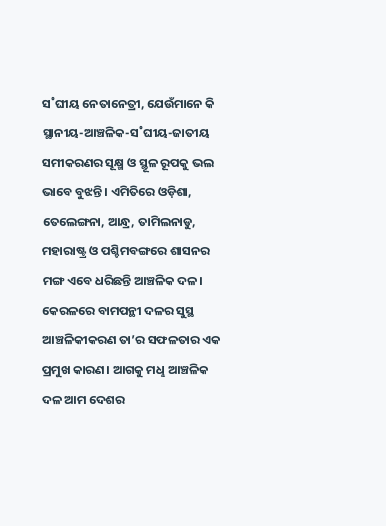ସ˚ଘୀୟ ନେତାନେତ୍ରୀ, ଯେଉଁମାନେ କି ସ୍ଥାନୀୟ-ଆଞ୍ଚଳିକ-ସ˚ଘୀୟ-ଜାତୀୟ ସମୀକରଣର ସୂକ୍ଷ୍ମ ଓ ସ୍ଥୂଳ ରୂପକୁ ଭଲ ଭାବେ ବୁଝନ୍ତି। ଏମିତିରେ ଓଡ଼ିଶା, ତେଲେଙ୍ଗନା, ଆନ୍ଧ୍ର, ତାମିଲନାଡୁ, ମହାରାଷ୍ଟ୍ର ଓ ପଶ୍ଚିମବଙ୍ଗରେ ଶାସନର ମଙ୍ଗ ଏବେ ଧରିଛନ୍ତି ଆଞ୍ଚଳିକ ଦଳ। କେରଳରେ ବାମପନ୍ଥୀ ଦଳର ସୁସ୍ଥ ଆଞ୍ଚଳିକୀକରଣ ତା’ର ସଫଳତାର ଏକ ପ୍ରମୁଖ କାରଣ। ଆଗକୁ ମଧୢ ଆଞ୍ଚଳିକ ଦଳ ଆମ ଦେଶର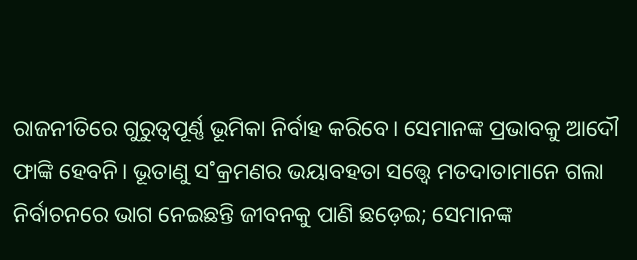ରାଜନୀତିରେ ଗୁରୁତ୍ବପୂର୍ଣ୍ଣ ଭୂମିକା ନିର୍ବାହ କରିବେ। ସେମାନଙ୍କ ପ୍ରଭାବକୁ ଆଦୌ ଫାଙ୍କି ହେବନି। ଭୂତାଣୁ ସ˚କ୍ରମଣର ଭୟାବହତା ସତ୍ତ୍ବେ ମତଦାତାମାନେ ଗଲା ନିର୍ବାଚନରେ ଭାଗ ନେଇଛନ୍ତି ଜୀବନକୁ ପାଣି ଛଡ଼େଇ; ସେମାନଙ୍କ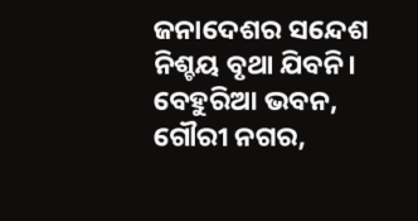ଜନାଦେଶର ସନ୍ଦେଶ ନିଶ୍ଚୟ ବୃଥା ଯିବନି।
ବେହୁରିଆ ଭବନ, ଗୌରୀ ନଗର,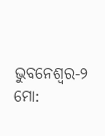ଭୁବନେଶ୍ବର-୨
ମୋ: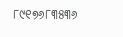୮୯୧୭୬୮୩୫୩୬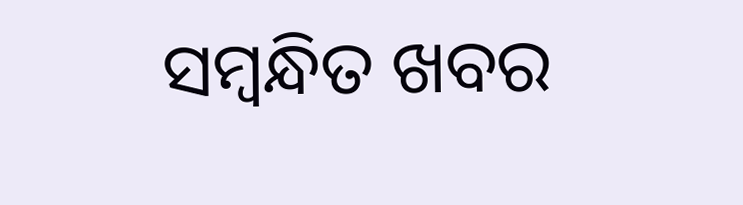ସମ୍ବନ୍ଧିତ ଖବର